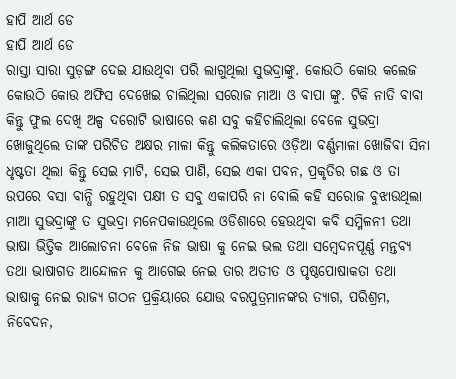ହାପି ଆର୍ଥ ଡେ
ହାପି ଆର୍ଥ ଡେ
ରାସ୍ତା ସାରା ସୁଡ଼ଙ୍ଗ ଦେଇ ଯାଉଥିବା ପରି ଲାଗୁଥିଲା ସୁଭଦ୍ରାଙ୍କୁ. କୋଉଠି କୋଉ କଲେଜ କୋଉଠି କୋଉ ଅଫିସ ଦେଖେଇ ଚାଲିଥିଲା ସରୋଜ ମାଆ ଓ ବାପା ଙ୍କୁ. ଟିକି ନାତି ବାବା କିନ୍ତୁ ଫୁଲ ଦେଖି ଅଳ୍ପ ଦରୋଟି ଭାଷାରେ କଣ ସବୁ କହିଚାଲିଥିଲା ବେଳେ ସୁଭଦ୍ରା ଖୋଜୁଥିଲେ ତାଙ୍କ ପରିଚିତ ଅକ୍ଷର ମାଳା କିନ୍ତୁ କଲିକତାରେ ଓଡ଼ିଆ ବର୍ଣ୍ଣମାଳା ଖୋଜିବା ସିନା ଧୃଷ୍ଟତା ଥିଲା କିନ୍ତୁ ସେଇ ମାଟି, ସେଇ ପାଣି, ସେଇ ଏକା ପବନ, ପ୍ରକୃତିର ଗଛ ଓ ତା ଉପରେ ବସା ବାନ୍ଧି ରହୁଥିବା ପକ୍ଷୀ ତ ସବୁ ଏକାପରି ନା ବୋଲି କହି ସରୋଜ ବୁଝାଉଥିଲା ମାଆ ସୁଭଦ୍ରାଙ୍କୁ ତ ସୁଭଦ୍ରା ମନେପକାଉଥିଲେ ଓଡିଶାରେ ହେଉଥିବା କବି ସମ୍ମିଳନୀ ତଥା ଭାଷା ଭିତ୍ତିକ ଆଲୋଚନା ବେଳେ ନିଜ ଭାଷା କୁ ନେଇ ଭଲ ତଥା ସମ୍ବେଦନପୂର୍ଣ୍ଣ ମନ୍ତବ୍ୟ ତଥା ଭାଷାଗତ ଆନ୍ଦୋଳନ କୁ ଆଗେଇ ନେଇ ତାର ଅତୀତ ଓ ପୃଷ୍ଠପୋଷାକତା ତଥା ଭାଷାକୁ ନେଇ ରାଜ୍ୟ ଗଠନ ପ୍ରକ୍ରିୟାରେ ଯୋଉ ବରପୁତ୍ରମାନଙ୍କର ତ୍ୟାଗ, ପରିଶ୍ରମ, ନିବେଦନ,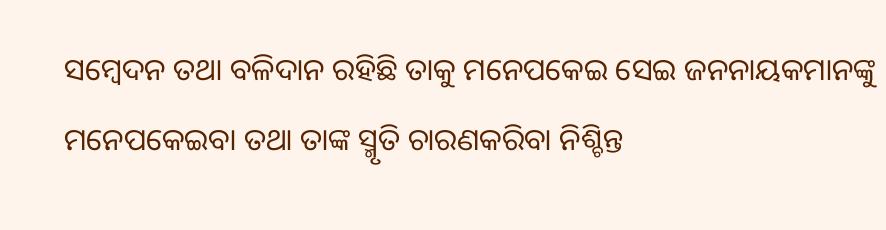ସମ୍ବେଦନ ତଥା ବଳିଦାନ ରହିଛି ତାକୁ ମନେପକେଇ ସେଇ ଜନନାୟକମାନଙ୍କୁ ମନେପକେଇବା ତଥା ତାଙ୍କ ସ୍ମୃତି ଚାରଣକରିବା ନିଶ୍ଚିନ୍ତ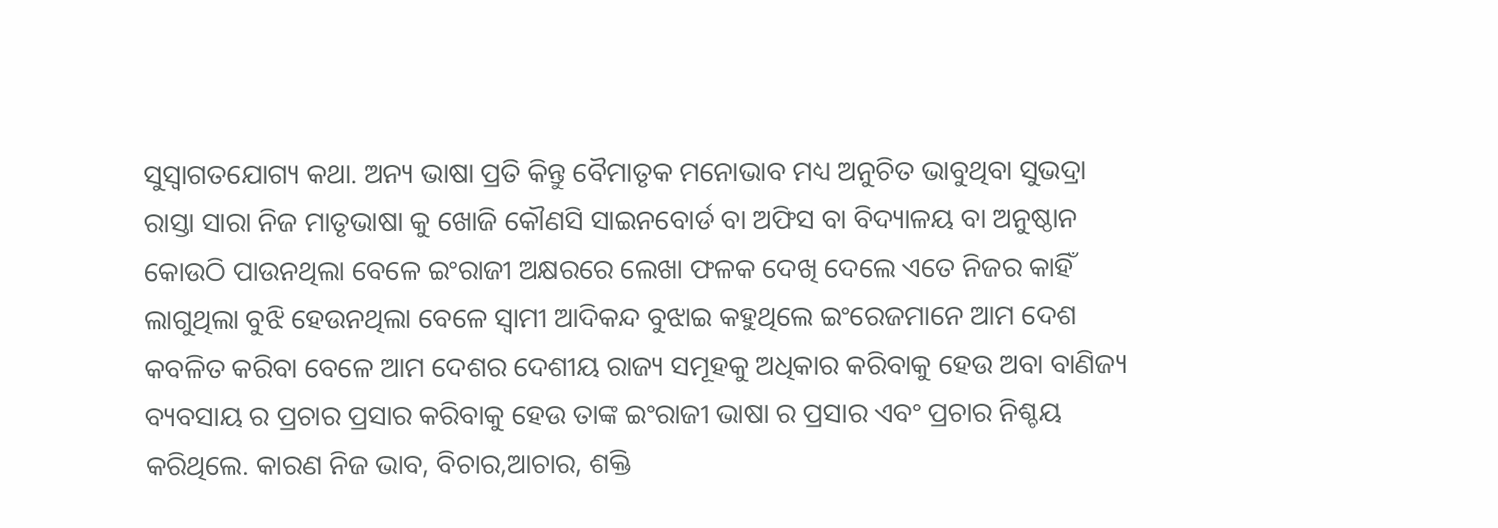ସୁସ୍ୱାଗତଯୋଗ୍ୟ କଥା. ଅନ୍ୟ ଭାଷା ପ୍ରତି କିନ୍ତୁ ବୈମାତୃକ ମନୋଭାବ ମଧ୍ୟ ଅନୁଚିତ ଭାବୁଥିବା ସୁଭଦ୍ରା ରାସ୍ତା ସାରା ନିଜ ମାତୃଭାଷା କୁ ଖୋଜି କୌଣସି ସାଇନବୋର୍ଡ ବା ଅଫିସ ବା ବିଦ୍ୟାଳୟ ବା ଅନୁଷ୍ଠାନ କୋଉଠି ପାଉନଥିଲା ବେଳେ ଇଂରାଜୀ ଅକ୍ଷରରେ ଲେଖା ଫଳକ ଦେଖି ଦେଲେ ଏତେ ନିଜର କାହିଁ ଲାଗୁଥିଲା ବୁଝି ହେଉନଥିଲା ବେଳେ ସ୍ୱାମୀ ଆଦିକନ୍ଦ ବୁଝାଇ କହୁଥିଲେ ଇଂରେଜମାନେ ଆମ ଦେଶ କବଳିତ କରିବା ବେଳେ ଆମ ଦେଶର ଦେଶୀୟ ରାଜ୍ୟ ସମୂହକୁ ଅଧିକାର କରିବାକୁ ହେଉ ଅବା ବାଣିଜ୍ୟ ବ୍ୟବସାୟ ର ପ୍ରଚାର ପ୍ରସାର କରିବାକୁ ହେଉ ତାଙ୍କ ଇଂରାଜୀ ଭାଷା ର ପ୍ରସାର ଏବଂ ପ୍ରଚାର ନିଶ୍ଚୟ କରିଥିଲେ. କାରଣ ନିଜ ଭାବ, ବିଚାର,ଆଚାର, ଶକ୍ତି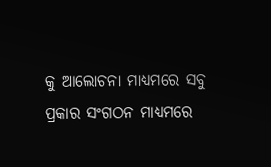କୁ ଆଲୋଚନା ମାଧ୍ୟମରେ ସବୁ ପ୍ରକାର ସଂଗଠନ ମାଧ୍ୟମରେ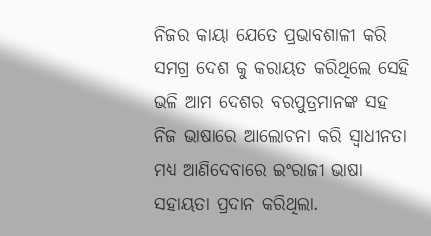ନିଜର କାୟା ଯେତେ ପ୍ରଭାବଶାଳୀ କରି ସମଗ୍ର ଦେଶ କୁ କରାୟତ କରିଥିଲେ ସେହି ଭଳି ଆମ ଦେଶର ବରପୁତ୍ରମାନଙ୍କ ସହ ନିଜ ଭାଷାରେ ଆଲୋଚନା କରି ସ୍ୱାଧୀନତା ମଧ୍ୟ ଆଣିଦେବାରେ ଇଂରାଜୀ ଭାଷା ସହାୟତା ପ୍ରଦାନ କରିଥିଲା.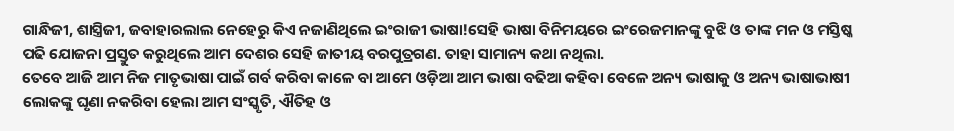ଗାନ୍ଧିଜୀ, ଶାସ୍ତ୍ରିଜୀ, ଜବାହାରଲାଲ ନେହେରୁ କିଏ ନଜାଣିଥିଲେ ଇଂରାଜୀ ଭାଷା!ସେହି ଭାଷା ବିନିମୟରେ ଇଂରେଜମାନଙ୍କୁ ବୁଝି ଓ ତାଙ୍କ ମନ ଓ ମସ୍ତିଷ୍କ ପଢି ଯୋଜନା ପ୍ରସ୍ତୁତ କରୁଥିଲେ ଆମ ଦେଶର ସେହି ଜାତୀୟ ବରପୁତ୍ରଗଣ. ତାହା ସାମାନ୍ୟ କଥା ନଥିଲା.
ତେବେ ଆଜି ଆମ ନିଜ ମାତୃଭାଷା ପାଇଁ ଗର୍ବ କରିବା କାଳେ ବା ଆମେ ଓଡ଼ିଆ ଆମ ଭାଷା ବଢିଆ କହିବା ବେଳେ ଅନ୍ୟ ଭାଷାକୁ ଓ ଅନ୍ୟ ଭାଷାଭାଷୀ ଲୋକଙ୍କୁ ଘୃଣା ନକରିବା ହେଲା ଆମ ସଂସ୍କୃତି, ଐତିହ ଓ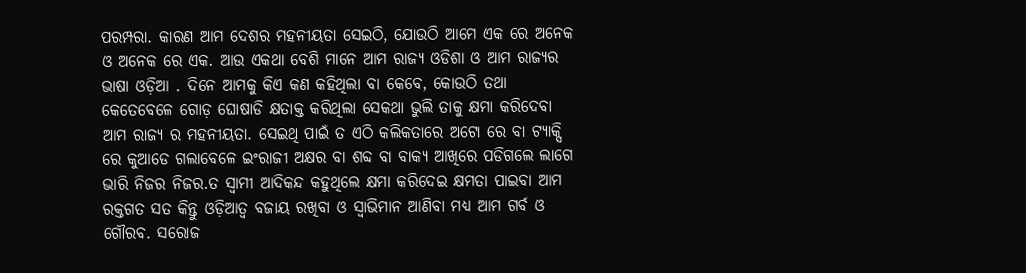ପରମ୍ପରା. କାରଣ ଆମ ଦେଶର ମହନୀୟତା ସେଇଠି, ଯୋଉଠି ଆମେ ଏକ ରେ ଅନେକ ଓ ଅନେକ ରେ ଏକ. ଆଉ ଏକଥା ବେଶି ମାନେ ଆମ ରାଜ୍ୟ ଓଡିଶା ଓ ଆମ ରାଜ୍ୟର ଭାଷା ଓଡ଼ିଆ . ଦିନେ ଆମକୁ କିଏ କଣ କହିଥିଲା ବା କେବେ, କୋଉଠି ତଥା କେତେବେଳେ ଗୋଡ଼ ଘୋଷାଡି କ୍ଷତାକ୍ତ କରିଥିଲା ସେକଥା ଭୁଲି ତାକୁ କ୍ଷମା କରିଦେବା ଆମ ରାଜ୍ୟ ର ମହନୀୟତା. ସେଇଥି ପାଇଁ ତ ଏଠି କଲିକତାରେ ଅଟୋ ରେ ବା ଟ୍ୟାକ୍ସି ରେ କୁଆଡେ ଗଲାବେଳେ ଇଂରାଜୀ ଅକ୍ଷର ବା ଶବ୍ଦ ବା ବାକ୍ୟ ଆଖିରେ ପଡିଗଲେ ଲାଗେ ଭାରି ନିଜର ନିଜର.ତ ସ୍ୱାମୀ ଆଦିକନ୍ଦ କହୁଥିଲେ କ୍ଷମା କରିଦେଇ କ୍ଷମତା ପାଇବା ଆମ ରକ୍ତଗତ ସତ କିନ୍ତୁ ଓଡ଼ିଆତ୍ୱ ବଜାୟ ରଖିବା ଓ ସ୍ୱାଭିମାନ ଆଣିବା ମଧ୍ୟ ଆମ ଗର୍ବ ଓ ଗୌରବ. ସରୋଜ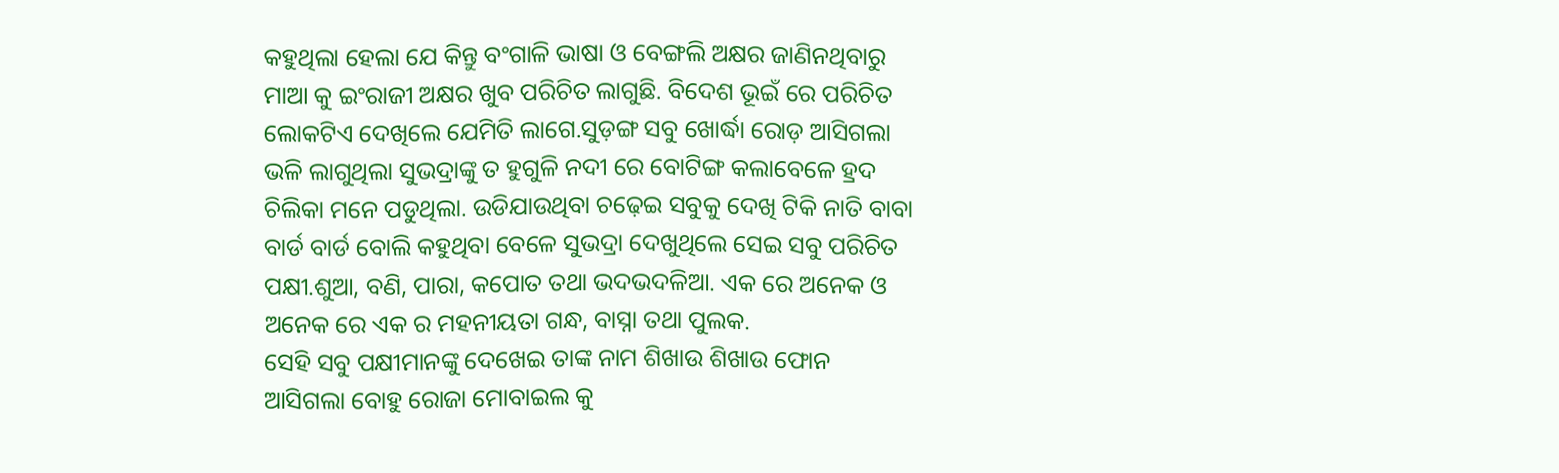କହୁଥିଲା ହେଲା ଯେ କିନ୍ତୁ ବଂଗାଳି ଭାଷା ଓ ବେଙ୍ଗଲି ଅକ୍ଷର ଜାଣିନଥିବାରୁ ମାଆ କୁ ଇଂରାଜୀ ଅକ୍ଷର ଖୁବ ପରିଚିତ ଲାଗୁଛି. ବିଦେଶ ଭୂଇଁ ରେ ପରିଚିତ ଲୋକଟିଏ ଦେଖିଲେ ଯେମିତି ଲାଗେ.ସୁଡ଼ଙ୍ଗ ସବୁ ଖୋର୍ଦ୍ଧା ରୋଡ଼ ଆସିଗଲା ଭଳି ଲାଗୁଥିଲା ସୁଭଦ୍ରାଙ୍କୁ ତ ହୁଗୁଳି ନଦୀ ରେ ବୋଟିଙ୍ଗ କଲାବେଳେ ହ୍ରଦ ଚିଲିକା ମନେ ପଡୁଥିଲା. ଉଡିଯାଉଥିବା ଚଢ଼େଇ ସବୁକୁ ଦେଖି ଟିକି ନାତି ବାବା ବାର୍ଡ ବାର୍ଡ ବୋଲି କହୁଥିବା ବେଳେ ସୁଭଦ୍ରା ଦେଖୁଥିଲେ ସେଇ ସବୁ ପରିଚିତ ପକ୍ଷୀ.ଶୁଆ, ବଣି, ପାରା, କପୋତ ତଥା ଭଦଭଦଳିଆ. ଏକ ରେ ଅନେକ ଓ ଅନେକ ରେ ଏକ ର ମହନୀୟତା ଗନ୍ଧ, ବାସ୍ନା ତଥା ପୁଲକ.
ସେହି ସବୁ ପକ୍ଷୀମାନଙ୍କୁ ଦେଖେଇ ତାଙ୍କ ନାମ ଶିଖାଉ ଶିଖାଉ ଫୋନ ଆସିଗଲା ବୋହୁ ରୋଜା ମୋବାଇଲ କୁ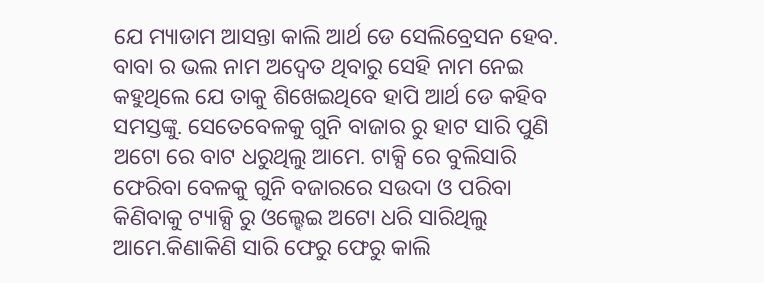ଯେ ମ୍ୟାଡାମ ଆସନ୍ତା କାଲି ଆର୍ଥ ଡେ ସେଲିବ୍ରେସନ ହେବ. ବାବା ର ଭଲ ନାମ ଅଦ୍ଵେତ ଥିବାରୁ ସେହି ନାମ ନେଇ କହୁଥିଲେ ଯେ ତାକୁ ଶିଖେଇଥିବେ ହାପି ଆର୍ଥ ଡେ କହିବ ସମସ୍ତଙ୍କୁ. ସେତେବେଳକୁ ଗୁନି ବାଜାର ରୁ ହାଟ ସାରି ପୁଣି ଅଟୋ ରେ ବାଟ ଧରୁଥିଲୁ ଆମେ. ଟାକ୍ସି ରେ ବୁଲିସାରି ଫେରିବା ବେଳକୁ ଗୁନି ବଜାରରେ ସଉଦା ଓ ପରିବା କିଣିବାକୁ ଟ୍ୟାକ୍ସି ରୁ ଓଲ୍ହେଇ ଅଟୋ ଧରି ସାରିଥିଲୁ ଆମେ.କିଣାକିଣି ସାରି ଫେରୁ ଫେରୁ କାଲି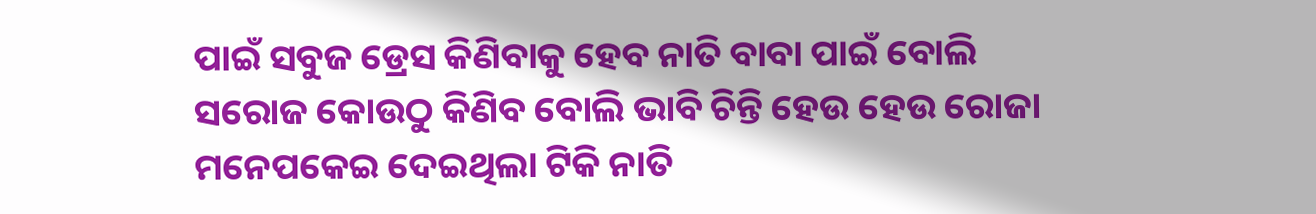ପାଇଁ ସବୁଜ ଡ୍ରେସ କିଣିବାକୁ ହେବ ନାତି ବାବା ପାଇଁ ବୋଲି ସରୋଜ କୋଉଠୁ କିଣିବ ବୋଲି ଭାବି ଚିନ୍ତି ହେଉ ହେଉ ରୋଜା ମନେପକେଇ ଦେଇଥିଲା ଟିକି ନାତି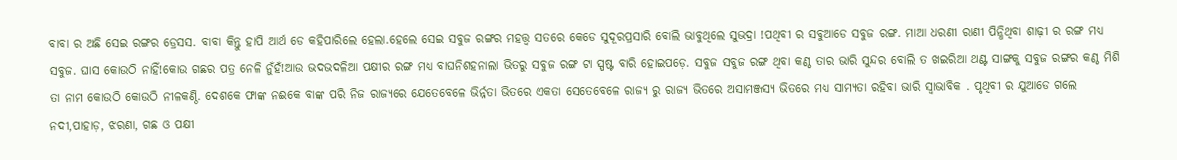ବାବା ର ଅଛି ସେଇ ରଙ୍ଗର ଡ୍ରେସସ. ବାବା କିନ୍ତୁ ହାପି ଆର୍ଥ ଡେ କହିପାରିଲେ ହେଲା.ହେଲେ ସେଇ ସବୁଜ ରଙ୍ଗର ମହତ୍ତ୍ୱ ସତରେ କେଡେ ସୁଦୂରପ୍ରସାରି ବୋଲି ଭାବୁଥିଲେ ସୁଭଦ୍ରା !ପଥିବୀ ର ସବୁଆଡେ ସବୁଜ ରଙ୍ଗ. ମାଆ ଧରଣୀ ରାଣୀ ପିନ୍ଧିଥିବା ଶାଢ଼ୀ ର ରଙ୍ଗ ମଧ୍ୟ ସବୁଜ. ଘାସ କୋଉଠି ନାହିଁ!କୋଉ ଗଛର ପତ୍ର ନେଳି ନୁଁହଁ!ଆଉ ଭଦଭଦଳିଆ ପକ୍ଷୀର ରଙ୍ଗ ମଧ୍ୟ ବାଘନିଶହନାଲା ଭିତରୁ ସବୁଜ ରଙ୍ଗ ଟା ସ୍ପଷ୍ଟ ବାରି ହୋଇପଡ଼େ. ସବୁଜ ସବୁଜ ରଙ୍ଗ ଥିବା କଣ୍ଠ ତାର ଭାରି ସୁନ୍ଦର ବୋଲି ତ ଖଇରିଆ ଥଣ୍ଟ ସାଙ୍ଗକୁ ସବୁଜ ରଙ୍ଗର କଣ୍ଠ ମିଶି ତା ନାମ କୋଉଠି କୋଉଠି ନୀଳକଣ୍ଠି. ଦେଶକେ ଫାଙ୍କ ନଈକେ ବାଙ୍କ ପରି ନିଜ ରାଜ୍ୟରେ ଯେତେବେଳେ ଭିର୍ନ୍ନତା ଭିତରେ ଏକତା ସେତେବେଳେ ରାଜ୍ୟ ରୁ ରାଜ୍ୟ ଭିତରେ ଅସାମଞ୍ଜସ୍ୟ ଭିତରେ ମଧ୍ୟ ସାମ୍ୟତା ରହିବା ଭାରି ସ୍ୱାଭାବିକ . ପୃଥିବୀ ର ଯୁଆଡେ ଗଲେ ନଦୀ,ପାହାଡ଼, ଝରଣା, ଗଛ ଓ ପକ୍ଷୀ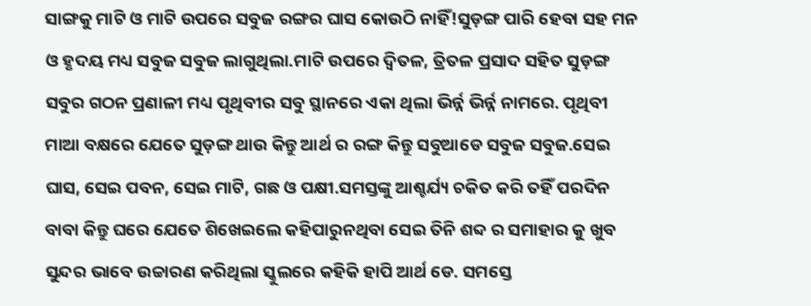ସାଙ୍ଗକୁ ମାଟି ଓ ମାଟି ଉପରେ ସବୁଜ ରଙ୍ଗର ଘାସ କୋଉଠି ନାହିଁ!ସୁଡ଼ଙ୍ଗ ପାରି ହେବା ସହ ମନ ଓ ହୃଦୟ ମଧ୍ୟ ସବୁଜ ସବୁଜ ଲାଗୁଥିଲା.ମାଟି ଉପରେ ଦ୍ବିତଳ, ତ୍ରିତଳ ପ୍ରସାଦ ସହିତ ସୁଡ଼ଙ୍ଗ ସବୁର ଗଠନ ପ୍ରଣାଳୀ ମଧ୍ୟ ପୃଥିବୀର ସବୁ ସ୍ଥାନରେ ଏକା ଥିଲା ଭିର୍ନ୍ନ ଭିର୍ନ୍ନ ନାମରେ. ପୃଥିବୀ ମାଆ ବକ୍ଷରେ ଯେତେ ସୁଡ଼ଙ୍ଗ ଥାଉ କିନ୍ତୁ ଆର୍ଥ ର ରଙ୍ଗ କିନ୍ତୁ ସବୁଆଡେ ସବୁଜ ସବୁଜ.ସେଇ ଘାସ, ସେଇ ପବନ, ସେଇ ମାଟି, ଗଛ ଓ ପକ୍ଷୀ.ସମସ୍ତଙ୍କୁ ଆଶ୍ଚର୍ଯ୍ୟ ଚକିତ କରି ତହିଁ ପରଦିନ ବାବା କିନ୍ତୁ ଘରେ ଯେତେ ଶିଖେଇଲେ କହିପାରୁନଥିବା ସେଇ ତିନି ଶବ୍ଦ ର ସମାହାର କୁ ଖୁବ ସୁନ୍ଦର ଭାବେ ଉଚ୍ଚାରଣ କରିଥିଲା ସ୍କୁଲରେ କହିକି ହାପି ଆର୍ଥ ଡେ. ସମସ୍ତେ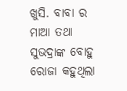ଖୁସି. ବାବା ର ମାଆ ତଥା ସୁଭଦ୍ରାଙ୍କ ବୋହୁ ରୋଜା କହୁଥିଲା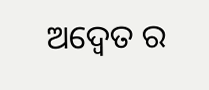ଅଦ୍ୱେତ ର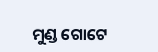ମୁଣ୍ଡ ଗୋଟେ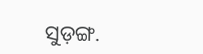ସୁଡ଼ଙ୍ଗ.